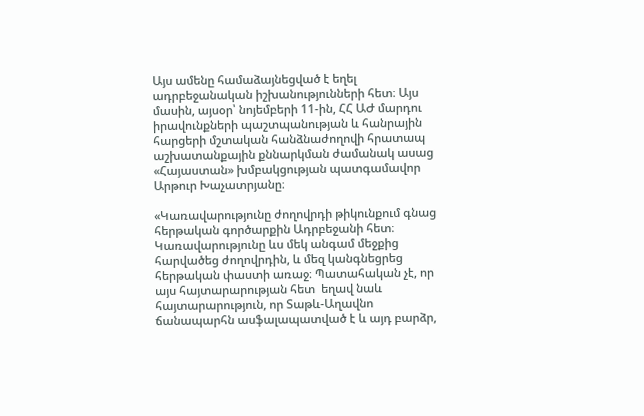Այս ամենը համաձայնեցված է եղել ադրբեջանական իշխանությունների հետ։ Այս մասին, այսօր՝ նոյեմբերի 11-ին, ՀՀ ԱԺ մարդու իրավունքների պաշտպանության և հանրային հարցերի մշտական հանձնաժողովի հրատապ աշխատանքային քննարկման ժամանակ ասաց «Հայաստան» խմբակցության պատգամավոր Արթուր Խաչատրյանը։

«Կառավարությունը ժողովրդի թիկունքում գնաց հերթական գործարքին Ադրբեջանի հետ։ Կառավարությունը ևս մեկ անգամ մեջքից հարվածեց ժողովրդին, և մեզ կանգնեցրեց հերթական փաստի առաջ։ Պատահական չէ, որ այս հայտարարության հետ  եղավ նաև հայտարարություն, որ Տաթև-Աղավնո ճանապարհն ասֆալապատված է և այդ բարձր,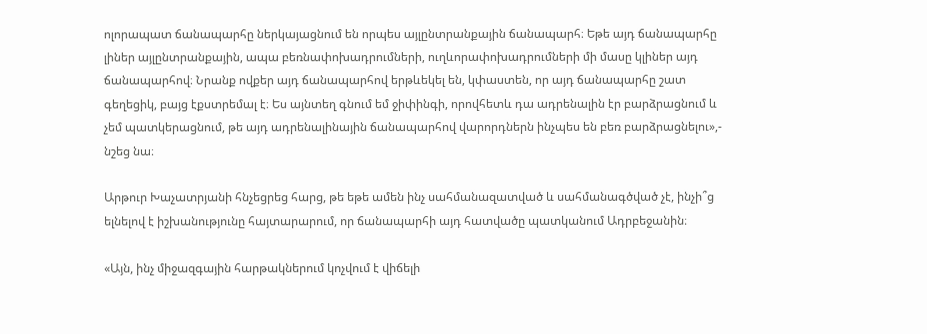ոլորապատ ճանապարհը ներկայացնում են որպես այլընտրանքային ճանապարհ։ Եթե այդ ճանապարհը լիներ այլընտրանքային, ապա բեռնափոխադրումների, ուղևորափոխադրումների մի մասը կլիներ այդ ճանապարհով։ Նրանք ովքեր այդ ճանապարհով երթևեկել են, կփաստեն, որ այդ ճանապարհը շատ գեղեցիկ, բայց էքստրեմալ է։ Ես այնտեղ գնում եմ ջիփինգի, որովհետև դա ադրենալին էր բարձրացնում և չեմ պատկերացնում, թե այդ ադրենալինային ճանապարհով վարորդներն ինչպես են բեռ բարձրացնելու»,- նշեց նա։

Արթուր Խաչատրյանի հնչեցրեց հարց, թե եթե ամեն ինչ սահմանազատված և սահմանագծված չէ, ինչի՞ց ելնելով է իշխանությունը հայտարարում, որ ճանապարհի այդ հատվածը պատկանում Ադրբեջանին։

«Այն, ինչ միջազգային հարթակներում կոչվում է վիճելի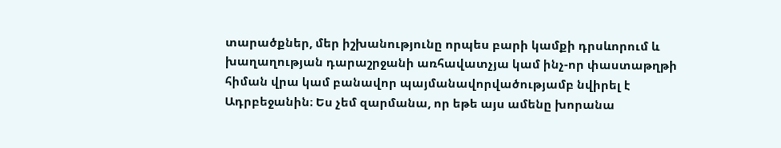տարածքներ, մեր իշխանությունը որպես բարի կամքի դրսևորում և խաղաղության դարաշրջանի առհավատչյա կամ ինչ-որ փաստաթղթի հիման վրա կամ բանավոր պայմանավորվածությամբ նվիրել է Ադրբեջանին։ Ես չեմ զարմանա, որ եթե այս ամենը խորանա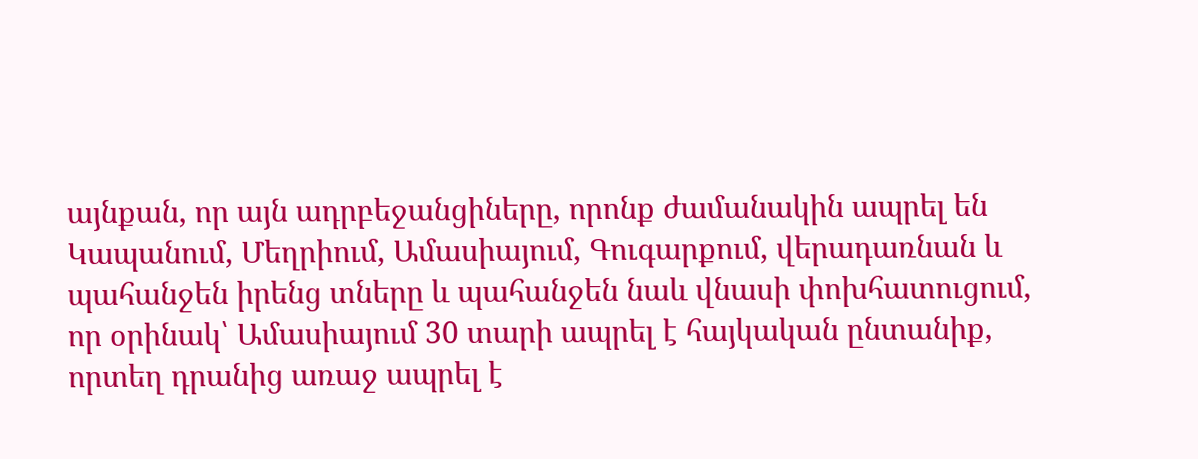այնքան, որ այն ադրբեջանցիները, որոնք ժամանակին ապրել են Կապանում, Մեղրիում, Ամասիայում, Գուգարքում, վերադառնան և պահանջեն իրենց տները և պահանջեն նաև վնասի փոխհատուցում, որ օրինակ՝ Ամասիայում 30 տարի ապրել է հայկական ընտանիք, որտեղ դրանից առաջ ապրել է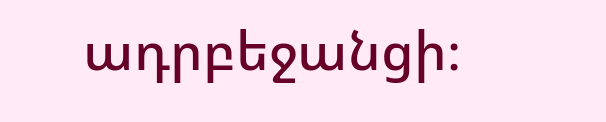ադրբեջանցի։